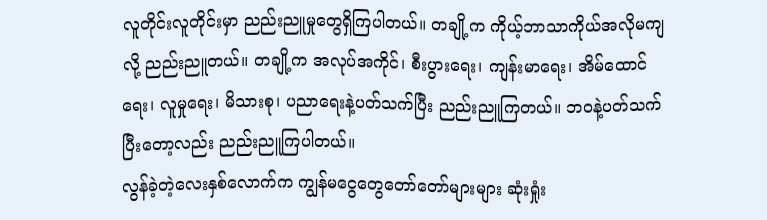လူတိုင်းလူတိုင်းမှာ ညည်းညူမှုတွေရှိကြပါတယ်။ တချို့က ကိုယ့်ဘာသာကိုယ်အလိုမကျလို့ ညည်းညူတယ်။ တချို့က အလုပ်အကိုင်၊ စီးပွားရေး၊ ကျန်းမာရေး၊ အိမ်ထောင်ရေး၊ လူမှုရေး၊ မိသားစု၊ ပညာရေးနဲ့ပတ်သက်ပြီး ညည်းညူကြတယ်။ ဘဝနဲ့ပတ်သက်ပြီးတော့လည်း ညည်းညူကြပါတယ်။
လွန်ခဲ့တဲ့လေးနှစ်လောက်က ကျွန်မငွေတွေတော်တော်များများ ဆုံးရှုံး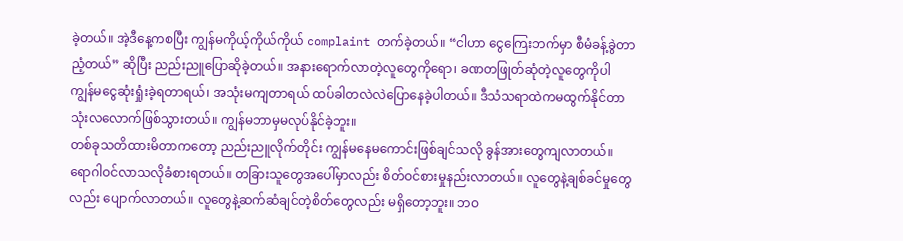ခဲ့တယ်။ အဲ့ဒီနေ့ကစပြီး ကျွန်မကိုယ့်ကိုယ်ကိုယ် complaint တက်ခဲ့တယ်။ “ငါဟာ ငွေကြေးဘက်မှာ စီမံခန့်ခွဲတာညံ့တယ်” ဆိုပြီး ညည်းညူပြောဆိုခဲ့တယ်။ အနားရောက်လာတဲ့လူတွေကိုရော၊ ခဏတဖြုတ်ဆုံတဲ့လူတွေကိုပါ ကျွန်မငွေဆုံးရှုံးခဲ့ရတာရယ်၊ အသုံးမကျတာရယ် ထပ်ခါတလဲလဲပြောနေခဲ့ပါတယ်။ ဒီသံသရာထဲကမထွက်နိုင်တာ သုံးလလောက်ဖြစ်သွားတယ်။ ကျွန်မဘာမှမလုပ်နိုင်ခဲ့ဘူး။
တစ်ခုသတိထားမိတာကတော့ ညည်းညူလိုက်တိုင်း ကျွန်မနေမကောင်းဖြစ်ချင်သလို ခွန်အားတွေကျလာတယ်။ ရောဂါဝင်လာသလိုခံစားရတယ်။ တခြားသူတွေအပေါ်မှာလည်း စိတ်ဝင်စားမှုနည်းလာတယ်။ လူတွေနဲ့ချစ်ခင်မှုတွေလည်း ပျောက်လာတယ်။ လူတွေနဲ့ဆက်ဆံချင်တဲ့စိတ်တွေလည်း မရှိတော့ဘူး။ ဘဝ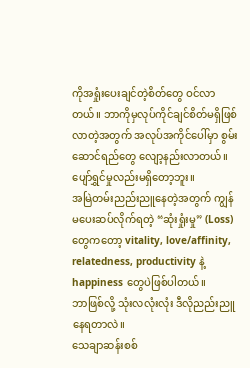ကိုအရှုံးပေးချင်တဲ့စိတ်တွေ ဝင်လာတယ်။ ဘာကိုမှလုပ်ကိုင်ချင်စိတ်မရှိဖြစ်လာတဲ့အတွက် အလုပ်အကိုင်ပေါ်မှာ စွမ်းဆောင်ရည်တွေ လျော့နည်းလာတယ်။ ပျော်ရွှင်မှုလည်းမရှိတော့ဘူး။
အမြဲတမ်းညည်းညူနေတဲ့အတွက် ကျွန်မပေးဆပ်လိုက်ရတဲ့ “ဆုံးရှုံးမှု” (Loss) တွေကတော့ vitality, love/affinity, relatedness, productivity နဲ့ happiness တွေပဲဖြစ်ပါတယ်။
ဘာဖြစ်လို့ သုံးလလုံးလုံး ဒီလိုညည်းညူနေရတာလဲ။
သေချာဆန်းစစ်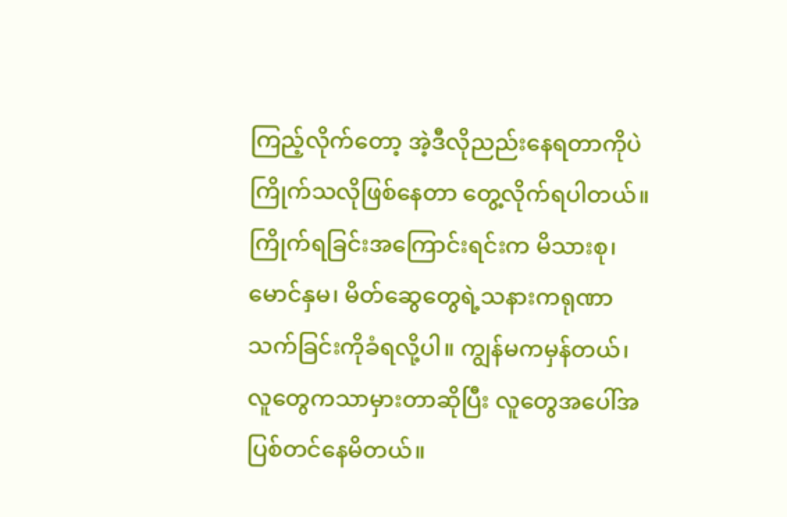ကြည့်လိုက်တော့ အဲ့ဒီလိုညည်းနေရတာကိုပဲကြိုက်သလိုဖြစ်နေတာ တွေ့လိုက်ရပါတယ်။ ကြိုက်ရခြင်းအကြောင်းရင်းက မိသားစု၊ မောင်နှမ၊ မိတ်ဆွေတွေရဲ့သနားကရုဏာသက်ခြင်းကိုခံရလို့ပါ။ ကျွန်မကမှန်တယ်၊ လူတွေကသာမှားတာဆိုပြီး လူတွေအပေါ်အပြစ်တင်နေမိတယ်။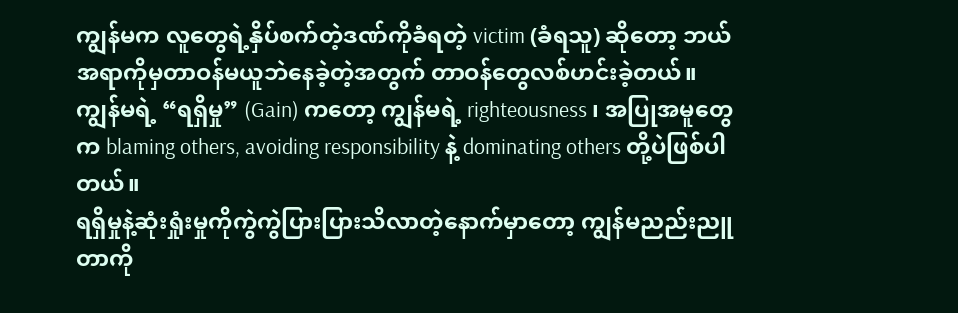ကျွန်မက လူတွေရဲ့နှိပ်စက်တဲ့ဒဏ်ကိုခံရတဲ့ victim (ခံရသူ) ဆိုတော့ ဘယ်အရာကိုမှတာဝန်မယူဘဲနေခဲ့တဲ့အတွက် တာဝန်တွေလစ်ဟင်းခဲ့တယ်။
ကျွန်မရဲ့ “ရရှိမှု” (Gain) ကတော့ ကျွန်မရဲ့ righteousness ၊ အပြုအမူတွေက blaming others, avoiding responsibility နဲ့ dominating others တို့ပဲဖြစ်ပါတယ်။
ရရှိမှုနဲ့ဆုံးရှုံးမှုကိုကွဲကွဲပြားပြားသိလာတဲ့နောက်မှာတော့ ကျွန်မညည်းညူတာကို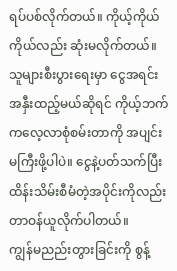ရပ်ပစ်လိုက်တယ်။ ကိုယ့်ကိုယ်ကိုယ်လည်း ဆုံးမလိုက်တယ်။ သူများစီးပွားရေးမှာ ငွေအရင်းအနှီးထည့်မယ်ဆိုရင် ကိုယ့်ဘက်ကလေ့လာစုံစမ်းတာကို အပျင်းမကြီးဖို့ပါပဲ။ ငွေနဲ့ပတ်သက်ပြီး ထိန်းသိမ်းစီမံတဲ့အပိုင်းကိုလည်း တာဝန်ယူလိုက်ပါတယ်။
ကျွန်မညည်းတွားခြင်းကို စွန့်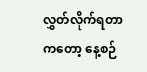လွှတ်လိုက်ရတာကတော့ နေ့စဉ်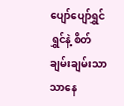ပျော်ပျော်ရွှင်ရွှင်နဲ့ စိတ်ချမ်းချမ်းသာသာနေ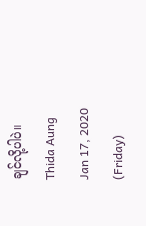ချင်လို့ပါပဲ။
Thida Aung
Jan 17, 2020 (Friday)